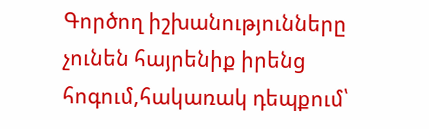Գործող իշխանությունները չունեն հայրենիք իրենց հոգում,հակառակ դեպքում՝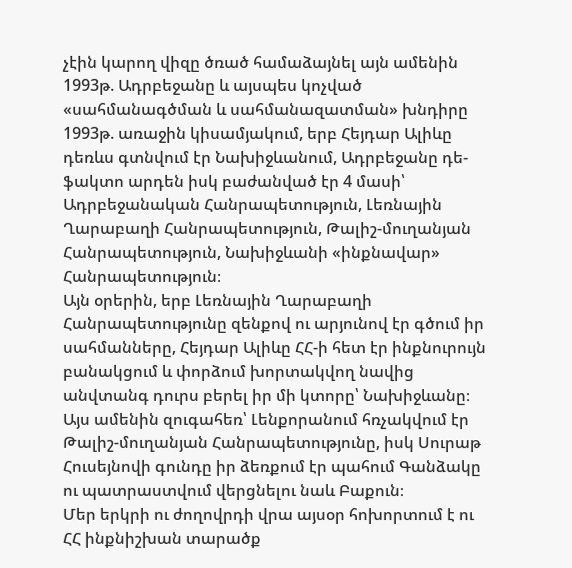չէին կարող վիզը ծռած համաձայնել այն ամենին
1993թ. Ադրբեջանը և այսպես կոչված «սահմանագծման և սահմանազատման» խնդիրը
1993թ. առաջին կիսամյակում, երբ Հեյդար Ալիևը դեռևս գտնվում էր Նախիջևանում, Ադրբեջանը դե-ֆակտո արդեն իսկ բաժանված էր 4 մասի՝ Ադրբեջանական Հանրապետություն, Լեռնային Ղարաբաղի Հանրապետություն, Թալիշ-մուղանյան Հանրապետություն, Նախիջևանի «ինքնավար» Հանրապետություն։
Այն օրերին, երբ Լեռնային Ղարաբաղի Հանրապետությունը զենքով ու արյունով էր գծում իր սահմանները, Հեյդար Ալիևը ՀՀ-ի հետ էր ինքնուրույն բանակցում և փորձում խորտակվող նավից անվտանգ դուրս բերել իր մի կտորը՝ Նախիջևանը։ Այս ամենին զուգահեռ՝ Լենքորանում հռչակվում էր Թալիշ-մուղանյան Հանրապետությունը, իսկ Սուրաթ Հուսեյնովի գունդը իր ձեռքում էր պահում Գանձակը ու պատրաստվում վերցնելու նաև Բաքուն։
Մեր երկրի ու ժողովրդի վրա այսօր հոխորտում է ու ՀՀ ինքնիշխան տարածք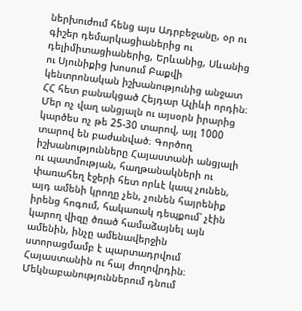ներխուժում հենց այս Ադրբեջանը, օր ու գիշեր դեմարկացիաներից ու դելիմիտացիաներից, Երևանից, Սևանից ու Սյունիքից խոսում Բաքվի կենտրոնական իշխանությունից անջատ ՀՀ հետ բանակցած Հեյդար Ալիևի որդին։
Մեր ոչ վաղ անցյալն ու այսօրն իրարից կարծես ոչ թե 25-30 տարով, այլ 1000 տարով են բաժանված։ Գործող իշխանությունները Հայաստանի անցյալի ու պատմության, հաղթանակների ու փառահեղ էջերի հետ որևէ կապ չունեն, այդ ամենի կրողը չեն, չունեն հայրենիք իրենց հոգում, հակառակ դեպքում՝ չէին կարող վիզը ծռած համաձայնել այն ամենին, ինչը ամենավերջին ստորացմամբ է պարտադրվում Հայաստանին ու հայ ժողովրդին։
Մեկնաբանություններում դնում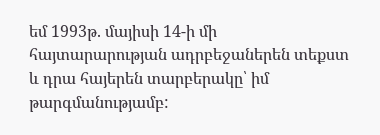եմ 1993թ. մայիսի 14-ի մի հայտարարության ադրբեջաներեն տեքստ և դրա հայերեն տարբերակը՝ իմ թարգմանությամբ: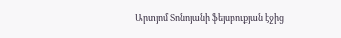Արտյոմ Տոնոյանի ֆեյսբուքյան էջից